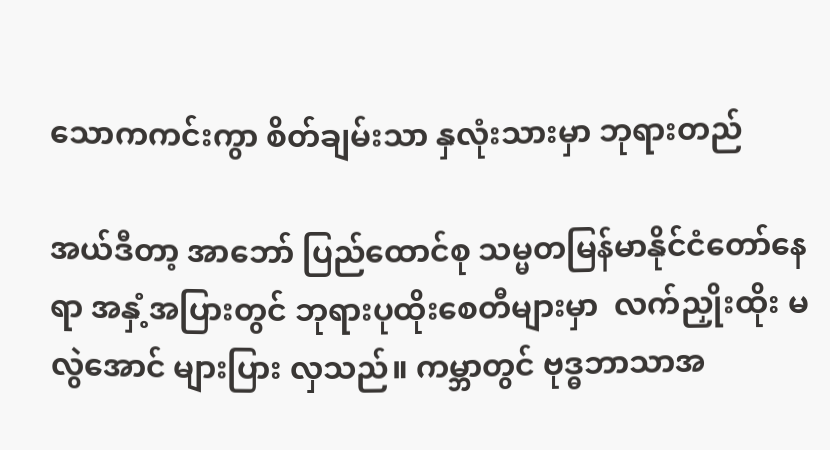သောကကင်းကွာ စိတ်ချမ်းသာ နှလုံးသားမှာ ဘုရားတည်

အယ်ဒီတာ့ အာဘော် ပြည်ထောင်စု သမ္မတမြန်မာနိုင်ငံတော်နေရာ အနှံ့အပြားတွင် ဘုရားပုထိုးစေတီများမှာ  လက်ညှိုးထိုး မလွဲအောင် များပြား လှသည်။ ကမ္ဘာတွင် ဗုဒ္ဓဘာသာအ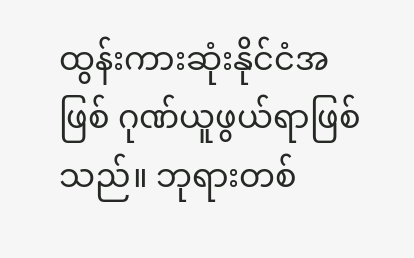ထွန်းကားဆုံးနိုင်ငံအဖြစ် ဂုဏ်ယူဖွယ်ရာဖြစ်သည်။ ဘုရားတစ်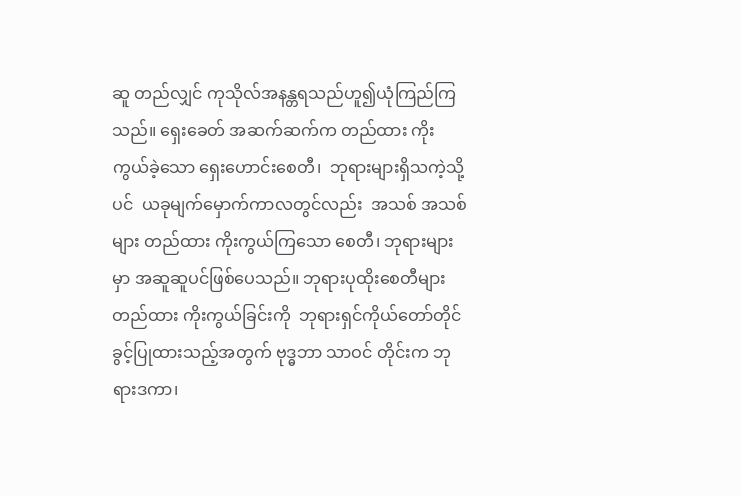ဆူ တည်လျှင် ကုသိုလ်အနန္တရသည်ဟူ၍ယုံကြည်ကြသည်။ ရှေးခေတ် အဆက်ဆက်က တည်ထား ကိုးကွယ်ခဲ့သော ရှေးဟောင်းစေတီ၊  ဘုရားများရှိသကဲ့သို့ပင်  ယခုမျက်မှောက်ကာလတွင်လည်း  အသစ် အသစ်များ တည်ထား ကိုးကွယ်ကြသော စေတီ၊ ဘုရားများမှာ အဆူဆူပင်ဖြစ်ပေသည်။ ဘုရားပုထိုးစေတီများတည်ထား ကိုးကွယ်ခြင်းကို  ဘုရားရှင်ကိုယ်တော်တိုင် ခွင့်ပြုထားသည့်အတွက် ဗုဒ္ဓဘာ သာဝင် တိုင်းက ဘုရားဒကာ၊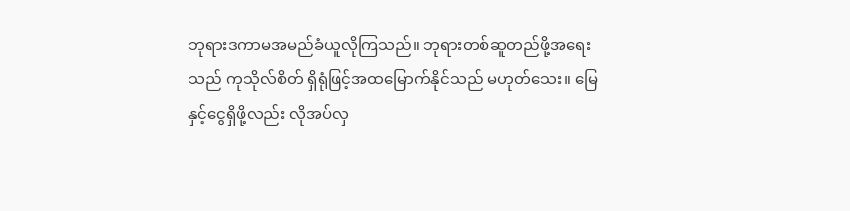ဘုရားဒကာမအမည်ခံယူလိုကြသည်။ ဘုရားတစ်ဆူတည်ဖို့အရေးသည် ကုသိုလ်စိတ် ရှိရုံဖြင့်အထမြောက်နိုင်သည် မဟုတ်သေး။ မြေနှင့်ငွေရှိဖို့လည်း လိုအပ်လှ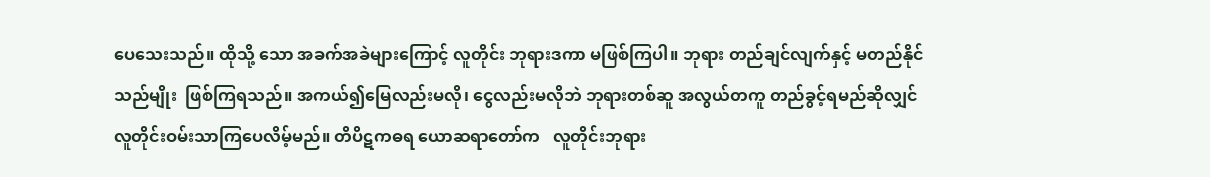ပေသေးသည်။ ထိုသို့ သော အခက်အခဲများကြောင့် လူတိုင်း ဘုရားဒကာ မဖြစ်ကြပါ။ ဘုရား တည်ချင်လျက်နှင့် မတည်နိုင်သည်မျိုး  ဖြစ်ကြရသည်။ အကယ်၍မြေလည်းမလို၊ ငွေလည်းမလိုဘဲ ဘုရားတစ်ဆူ အလွယ်တကူ တည်ခွင့်ရမည်ဆိုလျှင်  လူတိုင်းဝမ်းသာကြပေလိမ့်မည်။ တိပိဋကဓရ ယောဆရာတော်က   လူတိုင်းဘုရား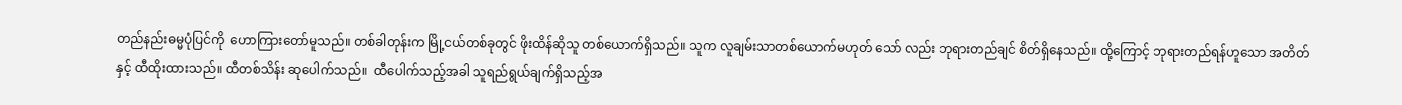တည်နည်းဓမ္မပုံပြင်ကို  ဟောကြားတော်မူသည်။ တစ်ခါတုန်းက မြို့ငယ်တစ်ခုတွင် ဖိုးထိန်ဆိုသူ တစ်ယောက်ရှိသည်။ သူက လူချမ်းသာတစ်ယောက်မဟုတ် သော် လည်း ဘုရားတည်ချင် စိတ်ရှိနေသည်။ ထို့ကြောင့် ဘုရားတည်ရန်ဟူသော အတိတ်နှင့် ထီထိုးထားသည်။ ထီတစ်သိန်း ဆုပေါက်သည်။  ထီပေါက်သည့်အခါ သူရည်ရွယ်ချက်ရှိသည့်အ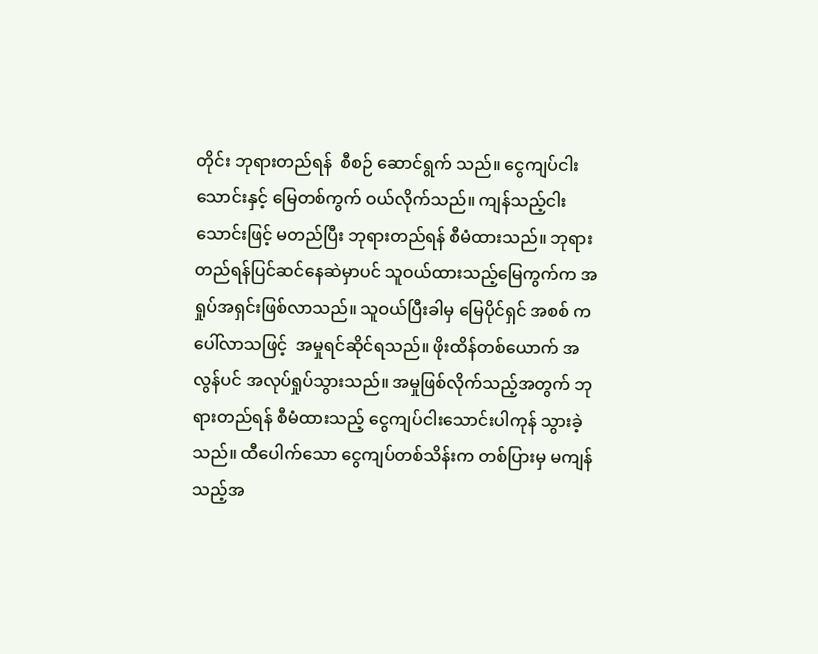တိုင်း ဘုရားတည်ရန်  စီစဉ် ဆောင်ရွက် သည်။ ငွေကျပ်ငါးသောင်းနှင့် မြေတစ်ကွက် ဝယ်လိုက်သည်။ ကျန်သည့်ငါးသောင်းဖြင့် မတည်ပြီး ဘုရားတည်ရန် စီမံထားသည်။ ဘုရားတည်ရန်ပြင်ဆင်နေဆဲမှာပင် သူဝယ်ထားသည့်မြေကွက်က အရှုပ်အရှင်းဖြစ်လာသည်။ သူဝယ်ပြီးခါမှ မြေပိုင်ရှင် အစစ် ကပေါ်လာသဖြင့်  အမှုရင်ဆိုင်ရသည်။ ဖိုးထိန်တစ်ယောက် အလွန်ပင် အလုပ်ရှုပ်သွားသည်။ အမှုဖြစ်လိုက်သည့်အတွက် ဘုရားတည်ရန် စီမံထားသည့် ငွေကျပ်ငါးသောင်းပါကုန် သွားခဲ့သည်။ ထီပေါက်သော ငွေကျပ်တစ်သိန်းက တစ်ပြားမှ မကျန်သည့်အ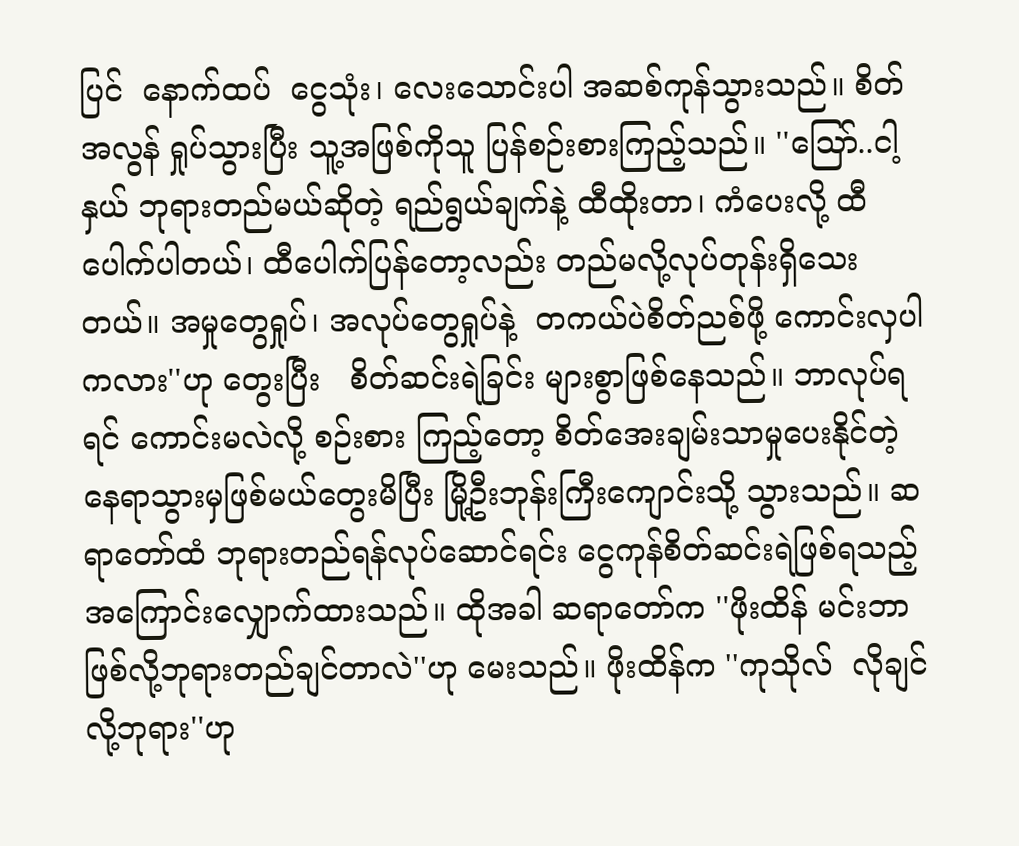ပြင်  နောက်ထပ်  ငွေသုံး၊ လေးသောင်းပါ အဆစ်ကုန်သွားသည်။ စိတ်အလွန် ရှုပ်သွားပြီး သူ့အဖြစ်ကိုသူ ပြန်စဉ်းစားကြည့်သည်။ ''သြော်..ငါ့နှယ် ဘုရားတည်မယ်ဆိုတဲ့ ရည်ရွယ်ချက်နဲ့ ထီထိုးတာ၊ ကံပေးလို့ ထီပေါက်ပါတယ်၊ ထီပေါက်ပြန်တော့လည်း တည်မလို့လုပ်တုန်းရှိသေးတယ်။ အမှုတွေရှုပ်၊ အလုပ်တွေရှုပ်နဲ့  တကယ်ပဲစိတ်ညစ်ဖို့ ကောင်းလှပါကလား''ဟု တွေးပြီး   စိတ်ဆင်းရဲခြင်း များစွာဖြစ်နေသည်။ ဘာလုပ်ရရင် ကောင်းမလဲလို့ စဉ်းစား ကြည့်တော့ စိတ်အေးချမ်းသာမှုပေးနိုင်တဲ့ နေရာသွားမှဖြစ်မယ်တွေးမိပြီး မြို့ဦးဘုန်းကြီးကျောင်းသို့ သွားသည်။ ဆရာတော်ထံ ဘုရားတည်ရန်လုပ်ဆောင်ရင်း ငွေကုန်စိတ်ဆင်းရဲဖြစ်ရသည့်အကြောင်းလျှောက်ထားသည်။ ထိုအခါ ဆရာတော်က ''ဖိုးထိန် မင်းဘာဖြစ်လို့ဘုရားတည်ချင်တာလဲ''ဟု မေးသည်။ ဖိုးထိန်က ''ကုသိုလ်  လိုချင်လို့ဘုရား''ဟု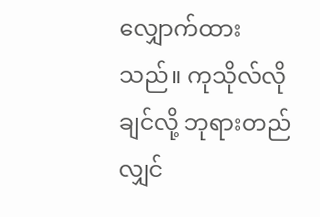လျှောက်ထားသည်။ ကုသိုလ်လိုချင်လို့ ဘုရားတည်လျှင်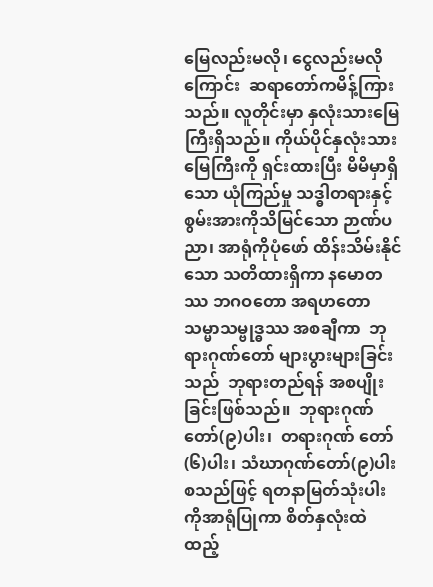မြေလည်းမလို၊ ငွေလည်းမလို ကြောင်း  ဆရာတော်ကမိန့်ကြားသည်။ လူတိုင်းမှာ နှလုံးသားမြေကြီးရှိသည်။ ကိုယ်ပိုင်နှလုံးသားမြေကြီးကို ရှင်းထားပြီး မိမိမှာရှိသော ယုံကြည်မှု သဒ္ဓါတရားနှင့် စွမ်းအားကိုသိမြင်သော ဉာဏ်ပညာ၊ အာရုံကိုပုံဖော် ထိန်းသိမ်းနိုင်သော သတိထားရှိကာ နမောတဿ ဘဂဝတော အရဟတော သမ္မာသမ္ဗုဒ္ဓဿ အစချီကာ  ဘုရားဂုဏ်တော် များပွားများခြင်းသည်  ဘုရားတည်ရန် အစပျိုးခြင်းဖြစ်သည်။  ဘုရားဂုဏ်တော်(၉)ပါး၊  တရားဂုဏ် တော်(၆)ပါး၊ သံဃာဂုဏ်တော်(၉)ပါး စသည်ဖြင့် ရတနာမြတ်သုံးပါးကိုအာရုံပြုကာ စိတ်နှလုံးထဲ ထည့်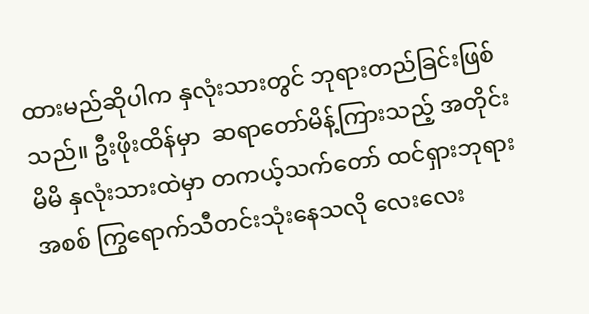ထားမည်ဆိုပါက နှလုံးသားတွင် ဘုရားတည်ခြင်းဖြစ်သည်။ ဦးဖိုးထိန်မှာ  ဆရာတော်မိန့်ကြားသည့် အတိုင်း မိမိ နှလုံးသားထဲမှာ တကယ့်သက်တော် ထင်ရှားဘုရား အစစ် ကြွရောက်သီတင်းသုံးနေသလို လေးလေး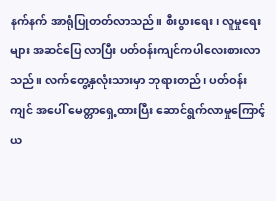နက်နက် အာရုံပြုတတ်လာသည်။ စီးပွားရေး၊ လူမှုရေးများ အဆင်ပြေ လာပြီး ပတ်ဝန်းကျင်ကပါလေးစားလာသည်။ လက်တွေ့နှလုံးသားမှာ ဘုရားတည်၊ ပတ်ဝန်းကျင် အပေါ် မေတ္တာရှေ့ထားပြီး ဆောင်ရွက်လာမှုကြောင့် ယ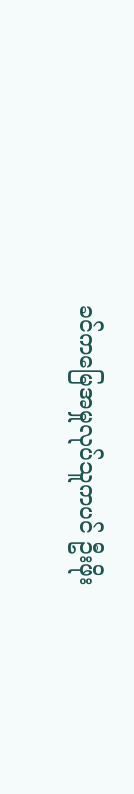ခင်ကမြေအမှုလုပ်သူကပင် ဦးဖိုး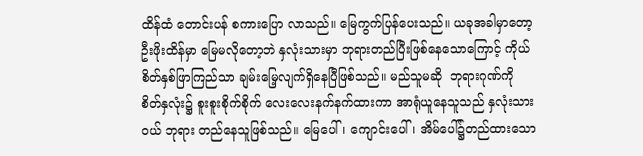ထိန်ထံ တောင်းပန် စကားပြော လာသည်။ မြေကွက်ပြန်ပေးသည်။ ယခုအခါမှာတော့ ဦးဖိုးထိန်မှာ မြေမလိုတော့ဘဲ နှလုံးသားမှာ ဘုရားတည်ပြီးဖြစ်နေသောကြောင့် ကိုယ်စိတ်နှစ်ဖြာကြည်သာ ချမ်းမြေ့လျက်ရှိနေပြီဖြစ်သည်။ မည်သူမဆို  ဘုရားဂုဏ်ကို စိတ်နှလုံး၌ စူးစူးစိုက်စိုက် လေးလေးနက်နက်ထားကာ အာရုံယူနေသူသည် နှလုံးသားဝယ် ဘုရား တည်နေသူဖြစ်သည်။ မြေပေါ်၊ ကျောင်းပေါ်၊ အိမ်ပေါ်၌တည်ထားသော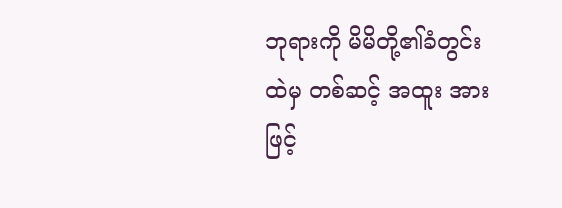ဘုရားကို မိမိတို့၏ခံတွင်းထဲမှ တစ်ဆင့် အထူး အားဖြင့်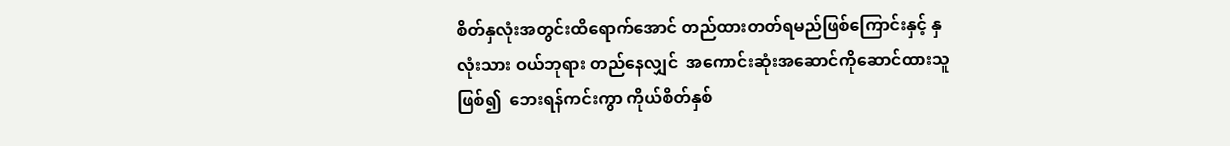စိတ်နှလုံးအတွင်းထိရောက်အောင် တည်ထားတတ်ရမည်ဖြစ်ကြောင်းနှင့် နှလုံးသား ဝယ်ဘုရား တည်နေလျှင်  အကောင်းဆုံးအဆောင်ကိုဆောင်ထားသူဖြစ်၍  ဘေးရန်ကင်းကွာ ကိုယ်စိတ်နှစ်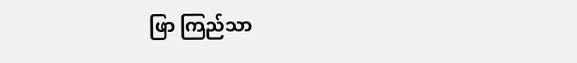ဖြာ ကြည်သာ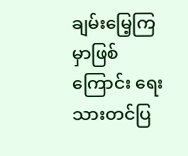ချမ်းမြေ့ကြမှာဖြစ်ကြောင်း ရေးသားတင်ပြ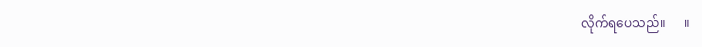လိုက်ရပေသည်။      ။